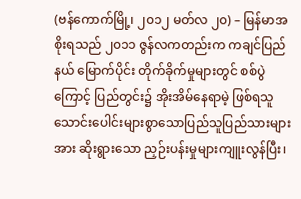(ဗန်ကောက်မြို့၊ ၂၀၁၂ မတ်လ ၂၀) – မြန်မာအစိုးရသည် ၂၀၁၁ ဇွန်လကတည်းက ကချင်ပြည်နယ် မြောက်ပိုင်း တိုက်ခိုက်မှုများတွင် စစ်ပွဲကြောင့် ပြည်တွင်း၌ အိုးအိမ်နေရာမဲ့ ဖြစ်ရသူ သောင်းပေါင်းများစွာသောပြည်သူပြည်သားများအား ဆိုးရွားသော ညှဉ်းပန်းမှုများကျူးလွန်ပြီး၊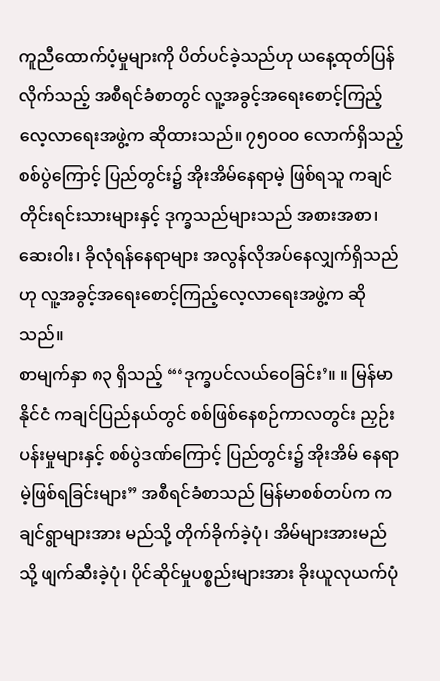ကူညီထောက်ပံ့မှုများကို ပိတ်ပင်ခဲ့သည်ဟု ယနေ့ထုတ်ပြန်လိုက်သည့် အစီရင်ခံစာတွင် လူ့အခွင့်အရေးစောင့်ကြည့်လေ့လာရေးအဖွဲ့က ဆိုထားသည်။ ၇၅၀ဝ၀ လောက်ရှိသည့် စစ်ပွဲကြောင့် ပြည်တွင်း၌ အိုးအိမ်နေရာမဲ့ ဖြစ်ရသူ ကချင်တိုင်းရင်းသားများနှင့် ဒုက္ခသည်များသည် အစားအစာ၊ ဆေးဝါး၊ ခိုလုံရန်နေရာများ အလွန်လိုအပ်နေလျှက်ရှိသည်ဟု လူ့အခွင့်အရေးစောင့်ကြည့်လေ့လာရေးအဖွဲ့က ဆိုသည်။
စာမျက်နှာ ၈၃ ရှိသည့် “‘ဒုက္ခပင်လယ်ဝေခြင်း’။ ။ မြန်မာနိုင်ငံ ကချင်ပြည်နယ်တွင် စစ်ဖြစ်နေစဉ်ကာလတွင်း ညှဉ်းပန်းမှုများနှင့် စစ်ပွဲဒဏ်ကြောင့် ပြည်တွင်း၌ အိုးအိမ် နေရာမဲ့ဖြစ်ရခြင်းများ” အစီရင်ခံစာသည် မြန်မာစစ်တပ်က ကချင်ရွာများအား မည်သို့ တိုက်ခိုက်ခဲ့ပုံ၊ အိမ်များအားမည်သို့ ဖျက်ဆီးခဲ့ပုံ၊ ပိုင်ဆိုင်မှုပစ္စည်းများအား ခိုးယူလုယက်ပုံ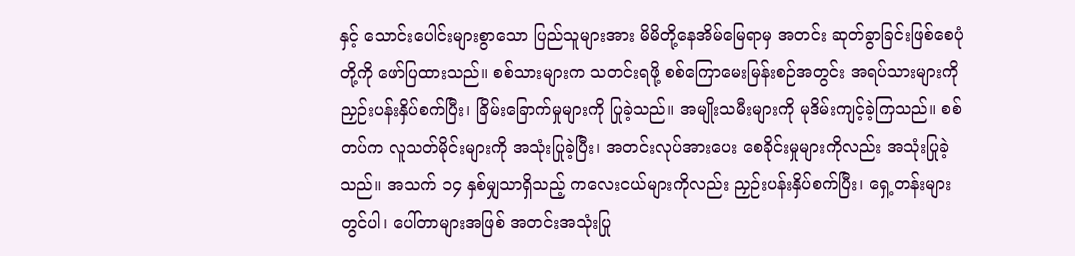နှင့် သောင်းပေါင်းများစွာသော ပြည်သူများအား မိမိတို့နေအိမ်မြေရာမှ အတင်း ဆုတ်ခွာခြင်းဖြစ်စေပုံတို့ကို ဖော်ပြထားသည်။ စစ်သားများက သတင်းရဖို့ စစ်ကြောမေးမြန်းစဉ်အတွင်း အရပ်သားများကို ညှဉ်းပန်းနှိပ်စက်ပြီး၊ ခြိမ်းခြောက်မှုများကို ပြုခဲ့သည်။ အမျိုးသမီးများကို မုဒိမ်းကျင့်ခဲ့ကြသည်။ စစ်တပ်က လူသတ်မိုင်းများကို အသုံးပြုခဲ့ပြီး၊ အတင်းလုပ်အားပေး စေခိုင်းမှုများကိုလည်း အသုံးပြုခဲ့သည်။ အသက် ၁၄ နှစ်မျှသာရှိသည့် ကလေးငယ်များကိုလည်း ညှဉ်းပန်းနှိပ်စက်ပြီး၊ ရှေ့တန်းများတွင်ပါ၊ ပေါ်တာများအဖြစ် အတင်းအသုံးပြု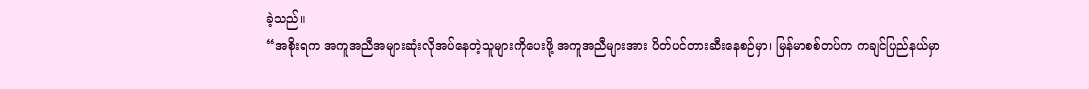ခဲ့သည်။
“အစိုးရက အကူအညီအများဆုံးလိုအပ်နေတဲ့သူများကိုပေးဖို့ အကူအညီများအား ပိတ်ပင်တားဆီးနေစဉ်မှာ၊ မြန်မာစစ်တပ်က ကချင်ပြည်နယ်မှာ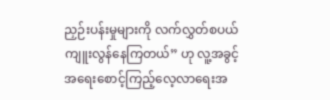ညှဉ်းပန်းမှုများကို လက်လွှတ်စပယ်ကျူးလွန်နေကြတယ်” ဟု လူ့အခွင့်အရေးစောင့်ကြည့်လေ့လာရေးအ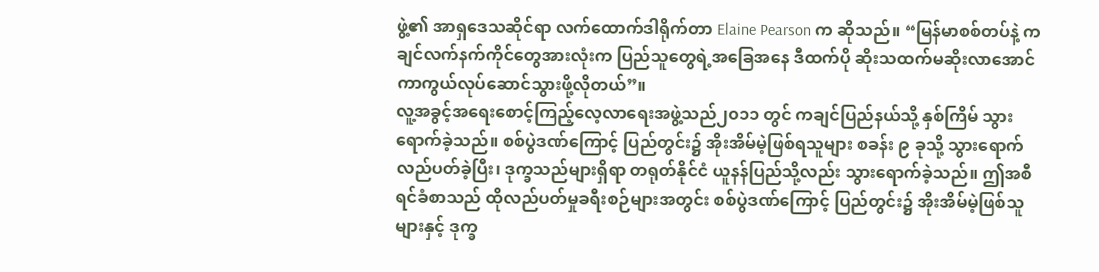ဖွဲ့၏ အာရှဒေသဆိုင်ရာ လက်ထောက်ဒါရိုက်တာ Elaine Pearson က ဆိုသည်။ “မြန်မာစစ်တပ်နဲ့ ကချင်လက်နက်ကိုင်တွေအားလုံးက ပြည်သူတွေရဲ့အခြေအနေ ဒီထက်ပို ဆိုးသထက်မဆိုးလာအောင် ကာကွယ်လုပ်ဆောင်သွားဖို့လိုတယ်”။
လူ့အခွင့်အရေးစောင့်ကြည့်လေ့လာရေးအဖွဲ့သည်၂၀၁၁ တွင် ကချင်ပြည်နယ်သို့ နှစ်ကြိမ် သွားရောက်ခဲ့သည်။ စစ်ပွဲဒဏ်ကြောင့် ပြည်တွင်း၌ အိုးအိမ်မဲ့ဖြစ်ရသူများ စခန်း ၉ ခုသို့ သွားရောက်လည်ပတ်ခဲ့ပြီး၊ ဒုက္ခသည်များရှိရာ တရုတ်နိုင်ငံ ယူနန်ပြည်သို့လည်း သွားရောက်ခဲ့သည်။ ဤအစီရင်ခံစာသည် ထိုလည်ပတ်မှုခရီးစဉ်များအတွင်း စစ်ပွဲဒဏ်ကြောင့် ပြည်တွင်း၌ အိုးအိမ်မဲ့ဖြစ်သူများနှင့် ဒုက္ခ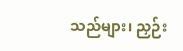သည်များ၊ ညှဉ်း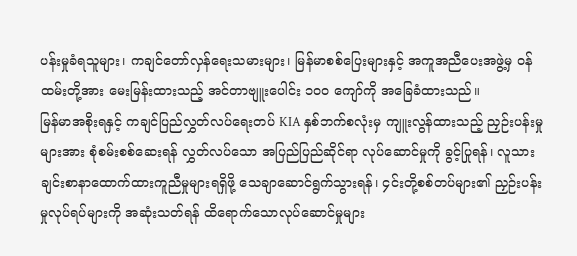ပန်းမှုခံရသူများ၊ ကချင်တော်လှန်ရေးသမားများ၊ မြန်မာစစ်ပြေးများနှင့် အကူအညီပေးအဖွဲ့မှ ဝန်ထမ်းတို့အား မေးမြန်းထားသည့် အင်တာဗျူးပေါင်း ၁၀ဝ ကျော်ကို အခြေခံထားသည်။
မြန်မာအစိုးရနှင့် ကချင်ပြည်လွှတ်လပ်ရေးတပ် KIA နှစ်ဘက်စလုံးမှ ကျူးလွန်ထားသည့် ညှဉ်းပန်းမှုများအား စုံစမ်းစစ်ဆေးရန် လွှတ်လပ်သော အပြည်ပြည်ဆိုင်ရာ လုပ်ဆောင်မှုကို ခွင့်ပြုရန်၊ လူသားချင်းစာနာထောက်ထားကူညီမှုများရရှိဖို့ သေချာဆောင်ရွက်သွားရန်၊ ၄င်းတို့စစ်တပ်များ၏ ညှဉ်းပန်းမှုလုပ်ရပ်များကို အဆုံးသတ်ရန် ထိရောက်သောလုပ်ဆောင်မှုများ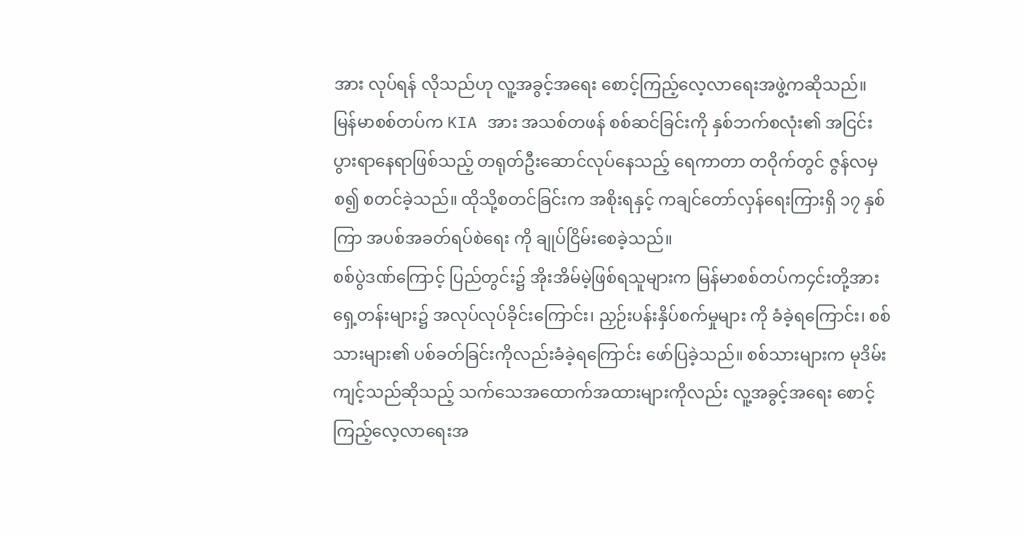အား လုပ်ရန် လိုသည်ဟု လူ့အခွင့်အရေး စောင့်ကြည့်လေ့လာရေးအဖွဲ့ကဆိုသည်။
မြန်မာစစ်တပ်က KIA အား အသစ်တဖန် စစ်ဆင်ခြင်းကို နှစ်ဘက်စလုံး၏ အငြင်းပွားရာနေရာဖြစ်သည့် တရုတ်ဦးဆောင်လုပ်နေသည့် ရေကာတာ တဝိုက်တွင် ဇွန်လမှ စ၍ စတင်ခဲ့သည်။ ထိုသို့စတင်ခြင်းက အစိုးရနှင့် ကချင်တော်လှန်ရေးကြားရှိ ၁၇ နှစ်ကြာ အပစ်အခတ်ရပ်စဲရေး ကို ချုပ်ငြိမ်းစေခဲ့သည်။
စစ်ပွဲဒဏ်ကြောင့် ပြည်တွင်း၌ အိုးအိမ်မဲ့ဖြစ်ရသူများက မြန်မာစစ်တပ်က၄င်းတို့အား ရှေ့တန်းများ၌ အလုပ်လုပ်ခိုင်းကြောင်း၊ ညှဉ်းပန်းနှိပ်စက်မှုများ ကို ခံခဲ့ရကြောင်း၊ စစ်သားများ၏ ပစ်ခတ်ခြင်းကိုလည်းခံခဲ့ရကြောင်း ဖော်ပြခဲ့သည်။ စစ်သားများက မုဒိမ်းကျင့်သည်ဆိုသည့် သက်သေအထောက်အထားများကိုလည်း လူ့အခွင့်အရေး စောင့်ကြည့်လေ့လာရေးအ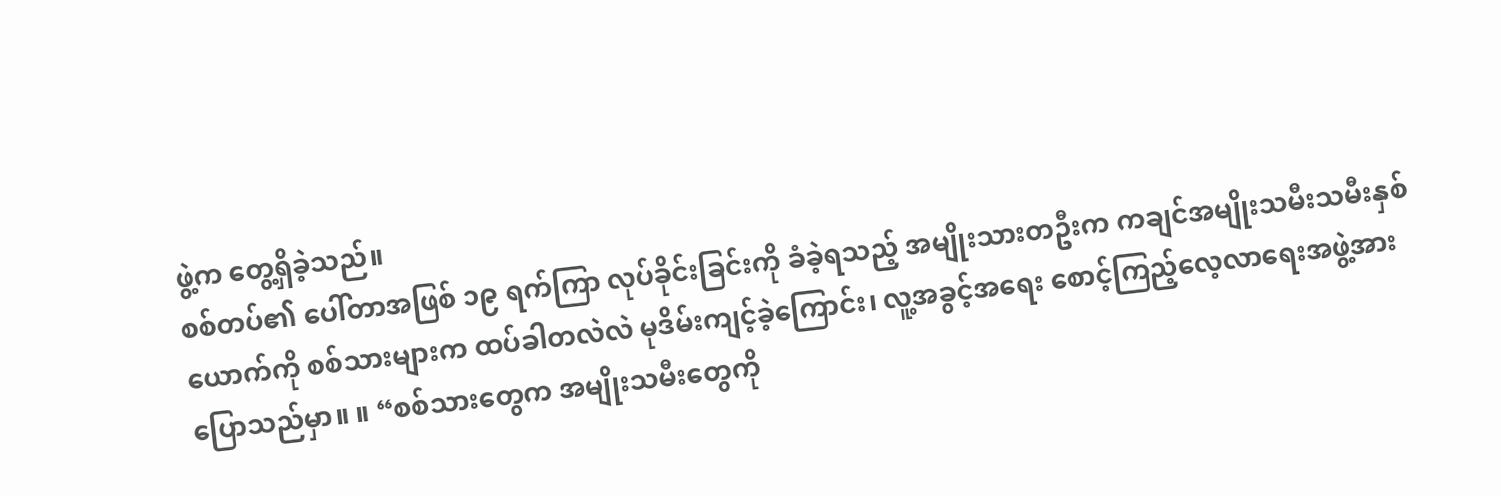ဖွဲ့က တွေ့ရှိခဲ့သည်။
စစ်တပ်၏ ပေါ်တာအဖြစ် ၁၉ ရက်ကြာ လုပ်ခိုင်းခြင်းကို ခံခဲ့ရသည့် အမျိုးသားတဦးက ကချင်အမျိုးသမီးသမီးနှစ်ယောက်ကို စစ်သားများက ထပ်ခါတလဲလဲ မုဒိမ်းကျင့်ခဲ့ကြောင်း၊ လူ့အခွင့်အရေး စောင့်ကြည့်လေ့လာရေးအဖွဲ့အား ပြောသည်မှာ။ ။ “စစ်သားတွေက အမျိုးသမီးတွေကို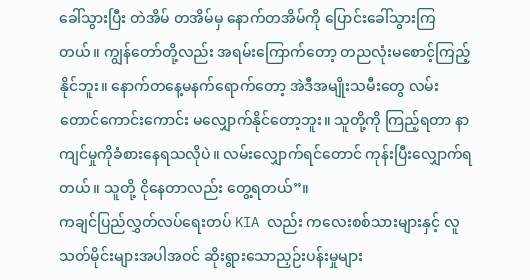ခေါ်သွားပြီး တဲအိမ် တအိမ်မှ နောက်တအိမ်ကို ပြောင်းခေါ်သွားကြတယ်။ ကျွန်တော်တို့လည်း အရမ်းကြောက်တော့ တညလုံးမစောင့်ကြည့်နိုင်ဘူး။ နောက်တနေ့မနက်ရောက်တော့ အဲဒီအမျိုးသမီးတွေ လမ်းတောင်ကောင်းကောင်း မလျှောက်နိုင်တော့ဘူး။ သူတို့ကို ကြည့်ရတာ နာကျင်မှုကိုခံစားနေရသလိုပဲ။ လမ်းလျှောက်ရင်တောင် ကုန်းပြီးလျှောက်ရတယ်။ သူတို့ ငိုနေတာလည်း တွေ့ရတယ်”။
ကချင်ပြည်လွှတ်လပ်ရေးတပ် KIA လည်း ကလေးစစ်သားများနှင့် လူသတ်မိုင်းများအပါအဝင် ဆိုးရွားသောညှဉ်းပန်းမှုများ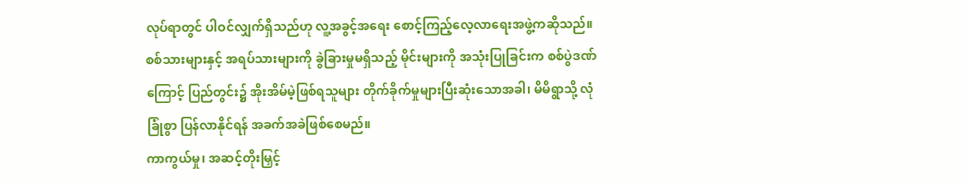လုပ်ရာတွင် ပါဝင်လျှက်ရှိသည်ဟု လူ့အခွင့်အရေး စောင့်ကြည့်လေ့လာရေးအဖွဲ့ကဆိုသည်။ စစ်သားများနှင့် အရပ်သားများကို ခွဲခြားမှုမရှိသည့် မိုင်းများကို အသုံးပြုခြင်းက စစ်ပွဲဒဏ်ကြောင့် ပြည်တွင်း၌ အိုးအိမ်မဲ့ဖြစ်ရသူများ တိုက်ခိုက်မှုများပြီးဆုံးသောအခါ၊ မိမိရွာသို့ လုံခြုံစွာ ပြန်လာနိုင်ရန် အခက်အခဲဖြစ်စေမည်။
ကာကွယ်မှု၊ အဆင့်တိုးမြှင့်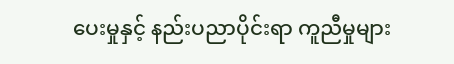ပေးမှုနှင့် နည်းပညာပိုင်းရာ ကူညီမှုများ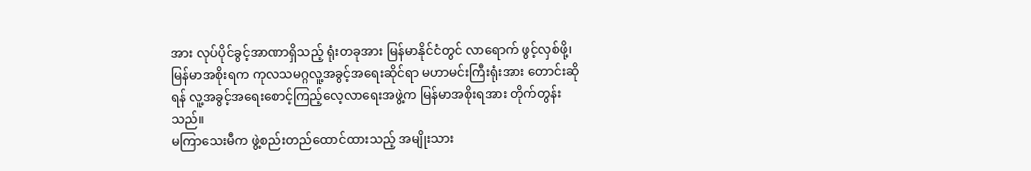အား လုပ်ပိုင်ခွင့်အာဏာရှိသည့် ရုံးတခုအား မြန်မာနိုင်ငံတွင် လာရောက် ဖွင့်လှစ်ဖို့၊ မြန်မာအစိုးရက ကုလသမဂ္ဂလူ့အခွင့်အရေးဆိုင်ရာ မဟာမင်းကြီးရုံးအား တောင်းဆိုရန် လူ့အခွင့်အရေးစောင့်ကြည့်လေ့လာရေးအဖွဲ့က မြန်မာအစိုးရအား တိုက်တွန်းသည်။
မကြာသေးမီက ဖွဲ့စည်းတည်ထောင်ထားသည့် အမျိုးသား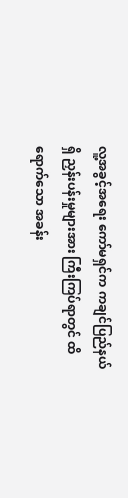လူ့အခွင့်အရေး ကော်မရှင်က ကချင်ပြည်နယ်ရှိ ညှန်းပန်းမှုများအား ကြီးကြပ်ရာတွင် ထိရောက်သော အခန်း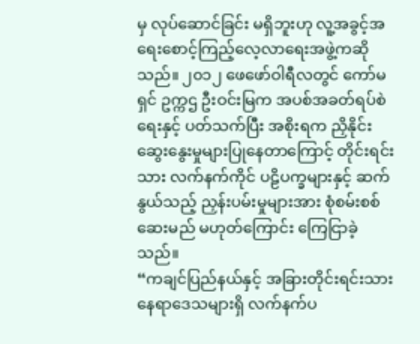မှ လုပ်ဆောင်ခြင်း မရှိဘူးဟု လူ့အခွင့်အရေးစောင့်ကြည့်လေ့လာရေးအဖွဲ့ကဆိုသည်။ ၂၀၁၂ ဖေဖော်ဝါရီလတွင် ကော်မရှင် ဥက္ကဌ ဦးဝင်းမြက အပစ်အခတ်ရပ်စဲရေးနှင့် ပတ်သက်ပြီး အစိုးရက ညှိနိုင်းဆွေးနွေးမှုများပြုနေတာကြောင့် တိုင်းရင်းသား လက်နက်ကိုင် ပဠိပက္ခများနှင့် ဆက်နွယ်သည့် ညှန်းပမ်းမှုများအား စုံစမ်းစစ်ဆေးမည် မဟုတ်ကြောင်း ကြေငြာခဲ့သည်။
“ကချင်ပြည်နယ်နှင့် အခြားတိုင်းရင်းသား နေရာဒေသများရှိ လက်နက်ပ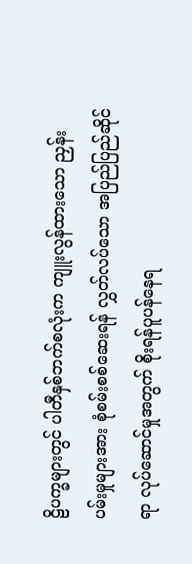ဠိပက္ခများတွင် ပါတီနှစ်ဘက်စလုံးက ကျူးလွန်ထားသော ညှန်းပမ်းမှုများအား စုံစမ်းစစ်ဆေးရန် လွှတ်လပ်သော အပြည်ပြည်ဆိုင်ရာ လုပ်ဆောင်မှုအတွက် စိုးရန်ပူပန်နေရ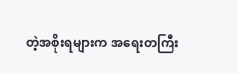တဲ့အစိုးရများက အရေးတကြီး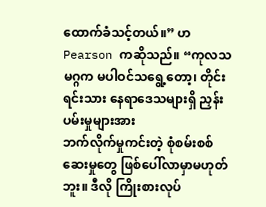ထောက်ခံသင့်တယ်။” ဟ Pearson ကဆိုသည်။ “ကုလသမဂ္ဂက မပါဝင်သရွေ့တော့၊ တိုင်းရင်းသား နေရာဒေသများရှိ ညှန်းပမ်းမှုများအား
ဘက်လိုက်မှုကင်းတဲ့ စုံစမ်းစစ်ဆေးမှုတွေ ဖြစ်ပေါ်လာမှာမဟုတ်ဘူး။ ဒီလို ကြိုးစားလုပ်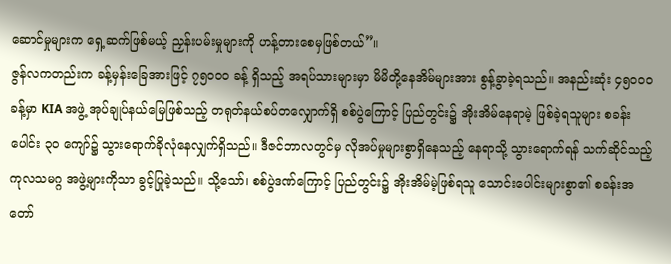ဆောင်မှုများက ရှေ့ဆက်ဖြစ်မယ့် ညှန်းပမ်းမှုများကို ဟန့်တားစေမှဖြစ်တယ်”။
ဇွန်လကတည်းက ခန့်မှန်းခြေအားဖြင့် ၇၅၀ဝ၀ ခန့် ရှိသည့် အရပ်သားများမှာ မိမိတို့နေအိမ်များအား စွန့်ခွာခဲ့ရသည်။ အနည်းဆုံး ၄၅၀ဝ၀ခန့်မှာ KIA အဖွဲ့ အုပ်ချုပ်နယ်မြေဖြစ်သည့် တရုတ်နယ်စပ်တလျှောက်ရှိ စစ်ပွဲကြောင့် ပြည်တွင်း၌ အိုးအိမ်နေရာမဲ့ ဖြစ်ခဲ့ရသူများ စခန်းပေါင်း ၃၀ ကျော်၌ သွားရောက်ခိုလုံနေလျှက်ရှိသည်။ ဒီဇင်ဘာလတွင်မှ လိုအပ်မှုများစွာရှိနေသည့် နေရာသို့ သွားရောက်ရန် သက်ဆိုင်သည့် ကုလသမဂ္ဂ အဖွဲ့များကိုသာ ခွင့်ပြုခဲ့သည်။ သို့သော်၊ စစ်ပွဲဒဏ်ကြောင့် ပြည်တွင်း၌ အိုးအိမ်မဲ့ဖြစ်ရသူ သောင်းပေါင်းများစွာ၏ စခန်းအတော်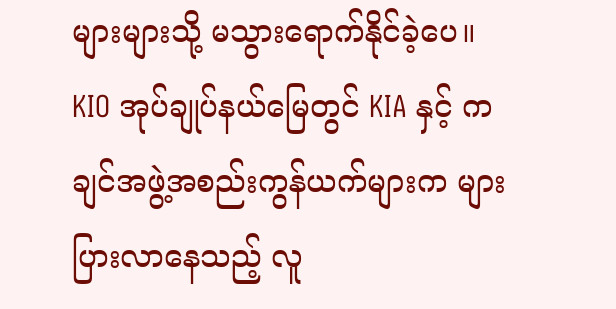များများသို့ မသွားရောက်နိုင်ခဲ့ပေ။
KIO အုပ်ချုပ်နယ်မြေတွင် KIA နှင့် ကချင်အဖွဲ့အစည်းကွန်ယက်များက များပြားလာနေသည့် လူ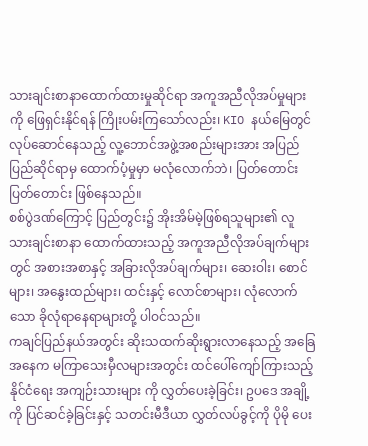သားချင်းစာနာထောက်ထားမှုဆိုင်ရာ အကူအညီလိုအပ်မှုများကို ဖြေရှင်းနိုင်ရန် ကြိုးပမ်းကြသော်လည်း၊ KIO နယ်မြေတွင် လုပ်ဆောင်နေသည့် လူ့ဘောင်အဖွဲ့အစည်းများအား အပြည်ပြည်ဆိုင်ရာမှ ထောက်ပံ့မှုမှာ မလုံလောက်ဘဲ၊ ပြတ်တောင်းပြတ်တောင်း ဖြစ်နေသည်။
စစ်ပွဲဒဏ်ကြောင့် ပြည်တွင်း၌ အိုးအိမ်မဲ့ဖြစ်ရသူများ၏ လူသားချင်းစာနာ ထောက်ထားသည့် အကူအညီလိုအပ်ချက်များတွင် အစားအစာနှင့် အခြားလိုအပ်ချက်များ၊ ဆေးဝါး၊ စောင်များ၊ အနွေးထည်များ၊ ထင်းနှင့် လောင်စာများ၊ လုံလောက်သော ခိုလုံရာနေရာများတို့ ပါဝင်သည်။
ကချင်ပြည်နယ်အတွင်း ဆိုးသထက်ဆိုးရွားလာနေသည့် အခြေအနေက မကြာသေးမှီလများအတွင်း ထင်ပေါ်ကျော်ကြားသည့် နိုင်ငံရေး အကျဉ်းသားများ ကို လွှတ်ပေးခဲ့ခြင်း၊ ဥပဒေ အချို့ကို ပြင်ဆင်ခဲ့ခြင်းနှင့် သတင်းမီဒီယာ လွှတ်လပ်ခွင့်ကို ပိုမို ပေး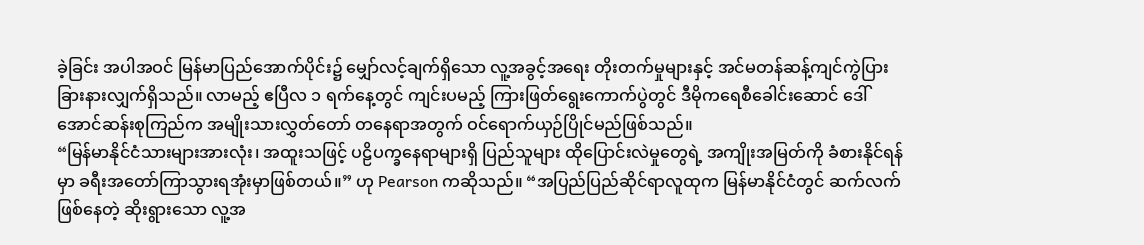ခဲ့ခြင်း အပါအဝင် မြန်မာပြည်အောက်ပိုင်း၌ မျှော်လင့်ချက်ရှိသော လူ့အခွင့်အရေး တိုးတက်မှုများနှင့် အင်မတန်ဆန့်ကျင်ကွဲပြားခြားနားလျှက်ရှိသည်။ လာမည့် ဧပြီလ ၁ ရက်နေ့တွင် ကျင်းပမည့် ကြားဖြတ်ရွေးကောက်ပွဲတွင် ဒီမိုကရေစီခေါင်းဆောင် ဒေါ်အောင်ဆန်းစုကြည်က အမျိုးသားလွှတ်တော် တနေရာအတွက် ဝင်ရောက်ယှဉ်ပြိုင်မည်ဖြစ်သည်။
“မြန်မာနိုင်ငံသားများအားလုံး၊ အထူးသဖြင့် ပဠိပက္ခနေရာများရှိ ပြည်သူများ ထိုပြောင်းလဲမှုတွေရဲ့ အကျိုးအမြတ်ကို ခံစားနိုင်ရန်မှာ ခရီးအတော်ကြာသွားရအုံးမှာဖြစ်တယ်။” ဟု Pearson ကဆိုသည်။ “အပြည်ပြည်ဆိုင်ရာလူထုက မြန်မာနိုင်ငံတွင် ဆက်လက်ဖြစ်နေတဲ့ ဆိုးရွားသော လူ့အ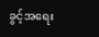ခွင့်အရေး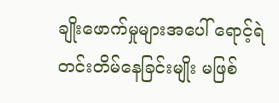ချိုးဖောက်မှုများအပေါ် ရောင့်ရဲတင်းတိမ်နေခြင်းမျိုး မဖြစ်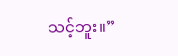သင့်ဘူး။”